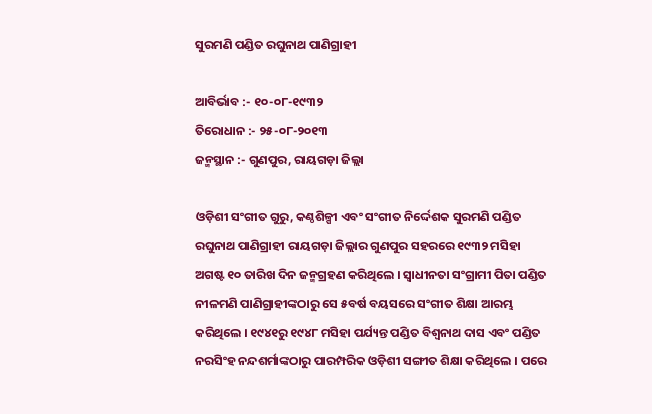ସୁରମଣି ପଣ୍ଡିତ ରଘୁନାଥ ପାଣିଗ୍ରାହୀ

ଆବିର୍ଭାବ :- ୧୦-୦୮-୧୯୩୨
ତିରୋଧାନ :- ୨୫-୦୮-୨୦୧୩
ଜନ୍ମସ୍ଥାନ :- ଗୁଣପୁର, ରାୟଗଡ଼ା ଜିଲ୍ଲା

ଓଡ଼ିଶୀ ସଂଗୀତ ଗୁରୁ, କଣ୍ଠଶିଳ୍ପୀ ଏବଂ ସଂଗୀତ ନିର୍ଦ୍ଦେଶକ ସୁରମଣି ପଣ୍ଡିତ ରଘୁନାଥ ପାଣିଗ୍ରାହୀ ରାୟଗଡ଼ା ଜିଲ୍ଲାର ଗୁଣପୁର ସହରରେ ୧୯୩୨ ମସିହା ଅଗଷ୍ଟ ୧୦ ତାରିଖ ଦିନ ଜନ୍ମଗ୍ରହଣ କରିଥିଲେ । ସ୍ୱାଧୀନତା ସଂଗ୍ରାମୀ ପିତା ପଣ୍ଡିତ ନୀଳମଣି ପାଣିଗ୍ରାହୀଙ୍କଠାରୁ ସେ ୫ବର୍ଷ ବୟସରେ ସଂଗୀତ ଶିକ୍ଷା ଆରମ୍ଭ କରିଥିଲେ । ୧୯୪୧ରୁ ୧୯୪୮ ମସିହା ପର୍ଯ୍ୟନ୍ତ ପଣ୍ଡିତ ବିଶ୍ୱନାଥ ଦାସ ଏବଂ ପଣ୍ଡିତ ନରସିଂହ ନନ୍ଦଶର୍ମାଙ୍କଠାରୁ ପାରମ୍ପରିକ ଓଡ଼ିଶୀ ସଙ୍ଗୀତ ଶିକ୍ଷା କରିଥିଲେ । ପରେ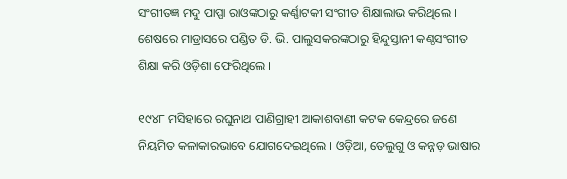ସଂଗୀତଜ୍ଞ ମଦୁ ପାପ୍ପା ରାଓଙ୍କଠାରୁ କର୍ଣ୍ଣାଟକୀ ସଂଗୀତ ଶିକ୍ଷାଲାଭ କରିଥିଲେ । ଶେଷରେ ମାଡ୍ରାସରେ ପଣ୍ଡିତ ଡି. ଭି. ପାଲୁସକରଙ୍କଠାରୁ ହିନ୍ଦୁସ୍ତାନୀ କଣ୍ଠସଂଗୀତ ଶିକ୍ଷା କରି ଓଡ଼ିଶା ଫେରିଥିଲେ ।

୧୯୪୮ ମସିହାରେ ରଘୁନାଥ ପାଣିଗ୍ରାହୀ ଆକାଶବାଣୀ କଟକ କେନ୍ଦ୍ରରେ ଜଣେ ନିୟମିତ କଳାକାରଭାବେ ଯୋଗଦେଇଥିଲେ । ଓଡ଼ିଆ, ତେଲୁଗୁ ଓ କନ୍ନଡ଼ ଭାଷାର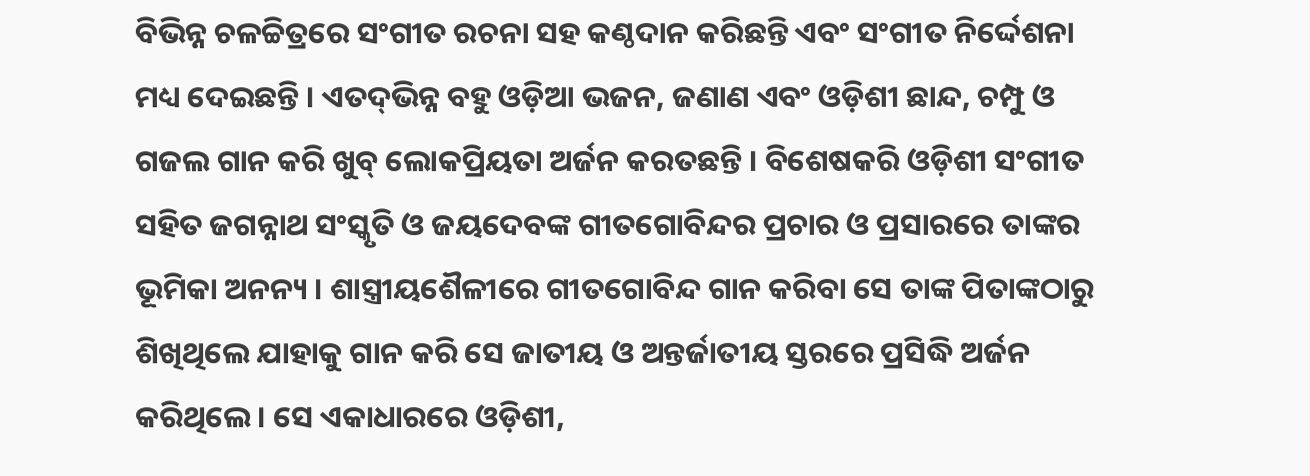ବିଭିନ୍ନ ଚଳଚ୍ଚିତ୍ରରେ ସଂଗୀତ ରଚନା ସହ କଣ୍ଠଦାନ କରିଛନ୍ତି ଏବଂ ସଂଗୀତ ନିର୍ଦ୍ଦେଶନା ମଧ୍ୟ ଦେଇଛନ୍ତି । ଏତଦ୍‍ଭିନ୍ନ ବହୁ ଓଡ଼ିଆ ଭଜନ, ଜଣାଣ ଏବଂ ଓଡ଼ିଶୀ ଛାନ୍ଦ, ଚମ୍ପୁ ଓ ଗଜଲ ଗାନ କରି ଖୁବ୍‍ ଲୋକପ୍ରିୟତା ଅର୍ଜନ କରତଛନ୍ତି । ବିଶେଷକରି ଓଡ଼ିଶୀ ସଂଗୀତ ସହିତ ଜଗନ୍ନାଥ ସଂସ୍କୃତି ଓ ଜୟଦେବଙ୍କ ଗୀତଗୋବିନ୍ଦର ପ୍ରଚାର ଓ ପ୍ରସାରରେ ତାଙ୍କର ଭୂମିକା ଅନନ୍ୟ । ଶାସ୍ତ୍ରୀୟଶୈଳୀରେ ଗୀତଗୋବିନ୍ଦ ଗାନ କରିବା ସେ ତାଙ୍କ ପିତାଙ୍କଠାରୁ ଶିଖିଥିଲେ ଯାହାକୁ ଗାନ କରି ସେ ଜାତୀୟ ଓ ଅନ୍ତର୍ଜାତୀୟ ସ୍ତରରେ ପ୍ରସିଦ୍ଧି ଅର୍ଜନ କରିଥିଲେ । ସେ ଏକାଧାରରେ ଓଡ଼ିଶୀ,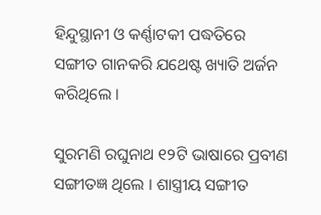ହିନ୍ଦୁସ୍ଥାନୀ ଓ କର୍ଣ୍ଣାଟକୀ ପଦ୍ଧତିରେ ସଙ୍ଗୀତ ଗାନକରି ଯଥେଷ୍ଟ ଖ୍ୟାତି ଅର୍ଜନ କରିଥିଲେ ।

ସୁରମଣି ରଘୁନାଥ ୧୨ଟି ଭାଷାରେ ପ୍ରବୀଣ ସଙ୍ଗୀତଜ୍ଞ ଥିଲେ । ଶାସ୍ତ୍ରୀୟ ସଙ୍ଗୀତ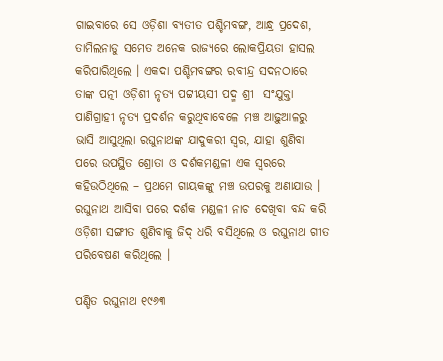ଗାଇବାରେ ସେ ଓଡ଼ିଶା ବ୍ୟତୀତ ପଶ୍ଚିମବଙ୍ଗ, ଆନ୍ଧ୍ର ପ୍ରଦେଶ, ତାମିଲନାଡୁ ସମେତ ଅନେକ ରାଜ୍ୟରେ ଲୋକପ୍ରିୟତା ହାସଲ କରିପାରିଥିଲେ । ଏକଦା ପଶ୍ଚିମବଙ୍ଗର ରବୀନ୍ଦ୍ର ସଦନଠାରେ ତାଙ୍କ ପତ୍ନୀ ଓଡ଼ିଶୀ ନୃତ୍ୟ ପଟ୍ଟୀୟସୀ ପଦ୍ମ ଶ୍ରୀ  ସଂଯୁକ୍ତା ପାଣିଗ୍ରାହୀ ନୃତ୍ୟ ପ୍ରଦର୍ଶନ କରୁଥିବାବେଳେ ମଞ୍ଚ ଆଢ଼ୁଆଳରୁ ଭାସି ଆସୁଥିଲା ରଘୁନାଥଙ୍କ ଯାଦୁକରୀ ସ୍ୱର, ଯାହା ଶୁଣିବା ପରେ ଉପସ୍ଥିତ ଶ୍ରୋତା ଓ ଦର୍ଶକମଣ୍ଡଳୀ ଏକ ସ୍ୱରରେ କହିଉଠିଥିଲେ – ପ୍ରଥମେ ଗାୟକଙ୍କୁ ମଞ୍ଚ ଉପରକୁ ଅଣାଯାଉ । ରଘୁନାଥ ଆସିବା ପରେ ଦର୍ଶକ ମଣ୍ଡଳୀ ନାଚ ଦେଖିବା ବନ୍ଦ କରି ଓଡ଼ିଶୀ ସଙ୍ଗୀତ ଶୁଣିବାକୁ ଜିଦ୍ ଧରି ବସିଥିଲେ ଓ ରଘୁନାଥ ଗୀତ ପରିବେଷଣ କରିଥିଲେ ।

ପଣ୍ଡିତ ରଘୁନାଥ ୧୯୬୩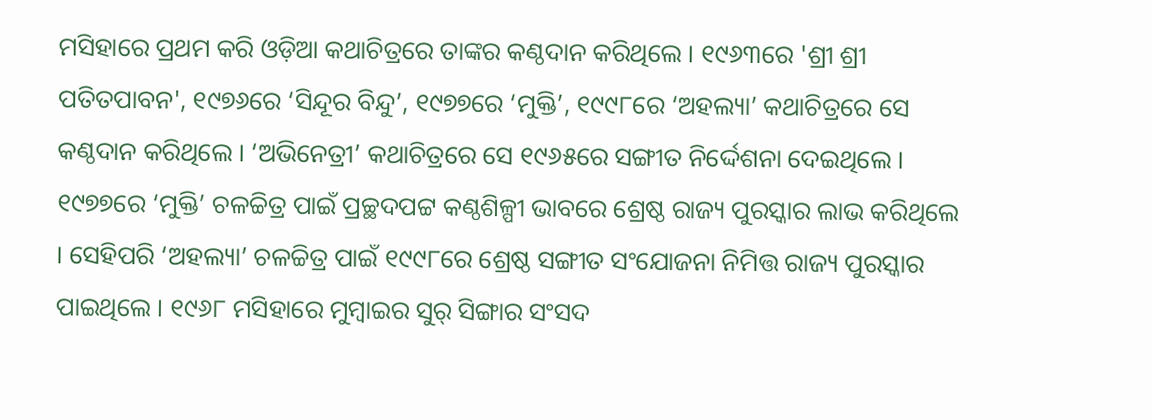ମସିହାରେ ପ୍ରଥମ କରି ଓଡ଼ିଆ କଥାଚିତ୍ରରେ ତାଙ୍କର କଣ୍ଠଦାନ କରିଥିଲେ । ୧୯୬୩ରେ 'ଶ୍ରୀ ଶ୍ରୀ ପତିତପାବନ', ୧୯୭୬ରେ ‘ସିନ୍ଦୂର ବିନ୍ଦୁ’, ୧୯୭୭ରେ ‘ମୁକ୍ତି’, ୧୯୯୮ରେ ‘ଅହଲ୍ୟା’ କଥାଚିତ୍ରରେ ସେ କଣ୍ଠଦାନ କରିଥିଲେ । ‘ଅଭିନେତ୍ରୀ’ କଥାଚିତ୍ରରେ ସେ ୧୯୬୫ରେ ସଙ୍ଗୀତ ନିର୍ଦ୍ଦେଶନା ଦେଇଥିଲେ । ୧୯୭୭ରେ ‘ମୁକ୍ତି’ ଚଳଚ୍ଚିତ୍ର ପାଇଁ ପ୍ରଚ୍ଛଦପଟ୍ଟ କଣ୍ଠଶିଳ୍ପୀ ଭାବରେ ଶ୍ରେଷ୍ଠ ରାଜ୍ୟ ପୁରସ୍କାର ଲାଭ କରିଥିଲେ । ସେହିପରି ‘ଅହଲ୍ୟା’ ଚଳଚ୍ଚିତ୍ର ପାଇଁ ୧୯୯୮ରେ ଶ୍ରେଷ୍ଠ ସଙ୍ଗୀତ ସଂଯୋଜନା ନିମିତ୍ତ ରାଜ୍ୟ ପୁରସ୍କାର ପାଇଥିଲେ । ୧୯୬୮ ମସିହାରେ ମୁମ୍ବାଇର ସୁର୍ ସିଙ୍ଗାର ସଂସଦ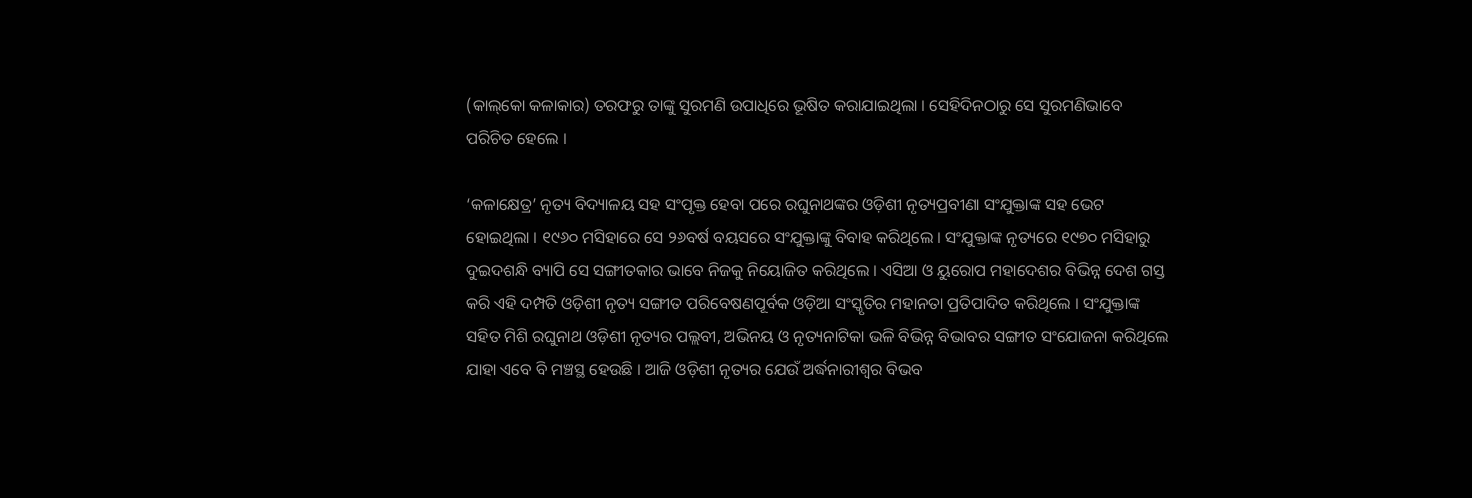(କାଲ୍‌କୋ କଳାକାର) ତରଫରୁ ତାଙ୍କୁ ସୁରମଣି ଉପାଧିରେ ଭୂଷିତ କରାଯାଇଥିଲା । ସେହିଦିନଠାରୁ ସେ ସୁରମଣିଭାବେ ପରିଚିତ ହେଲେ ।

‘କଳାକ୍ଷେତ୍ର’ ନୃତ୍ୟ ବିଦ୍ୟାଳୟ ସହ ସଂପୃକ୍ତ ହେବା ପରେ ରଘୁନାଥଙ୍କର ଓଡ଼ିଶୀ ନୃତ୍ୟପ୍ରବୀଣା ସଂଯୁକ୍ତାଙ୍କ ସହ ଭେଟ ହୋଇଥିଲା । ୧୯୬୦ ମସିହାରେ ସେ ୨୬ବର୍ଷ ବୟସରେ ସଂଯୁକ୍ତାଙ୍କୁ ବିବାହ କରିଥିଲେ । ସଂଯୁକ୍ତାଙ୍କ ନୃତ୍ୟରେ ୧୯୭୦ ମସିହାରୁ ଦୁଇଦଶନ୍ଧି ବ୍ୟାପି ସେ ସଙ୍ଗୀତକାର ଭାବେ ନିଜକୁ ନିୟୋଜିତ କରିଥିଲେ । ଏସିଆ ଓ ୟୁରୋପ ମହାଦେଶର ବିଭିନ୍ନ ଦେଶ ଗସ୍ତ କରି ଏହି ଦମ୍ପତି ଓଡ଼ିଶୀ ନୃତ୍ୟ ସଙ୍ଗୀତ ପରିବେଷଣପୂର୍ବକ ଓଡ଼ିଆ ସଂସ୍କୃତିର ମହାନତା ପ୍ରତିପାଦିତ କରିଥିଲେ । ସଂଯୁକ୍ତାଙ୍କ ସହିତ ମିଶି ରଘୁନାଥ ଓଡ଼ିଶୀ ନୃତ୍ୟର ପଲ୍ଲବୀ, ଅଭିନୟ ଓ ନୃତ୍ୟନାଟିକା ଭଳି ବିଭିନ୍ନ ବିଭାବର ସଙ୍ଗୀତ ସଂଯୋଜନା କରିଥିଲେ ଯାହା ଏବେ ବି ମଞ୍ଚସ୍ଥ ହେଉଛି । ଆଜି ଓଡ଼ିଶୀ ନୃତ୍ୟର ଯେଉଁ ଅର୍ଦ୍ଧନାରୀଶ୍ୱର ବିଭବ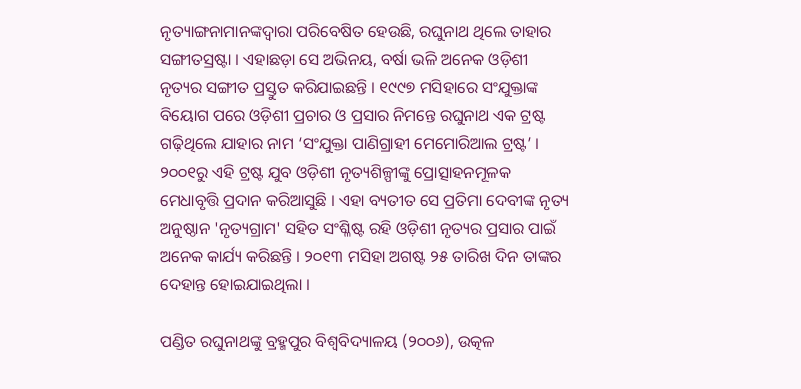ନୃତ୍ୟାଙ୍ଗନାମାନଙ୍କଦ୍ୱାରା ପରିବେଷିତ ହେଉଛି, ରଘୁନାଥ ଥିଲେ ତାହାର ସଙ୍ଗୀତସ୍ରଷ୍ଟା । ଏହାଛଡ଼ା ସେ ଅଭିନୟ, ବର୍ଷା ଭଳି ଅନେକ ଓଡ଼ିଶୀ ନୃତ୍ୟର ସଙ୍ଗୀତ ପ୍ରସ୍ତୁତ କରିଯାଇଛନ୍ତି । ୧୯୯୭ ମସିହାରେ ସଂଯୁକ୍ତାଙ୍କ ବିୟୋଗ ପରେ ଓଡ଼ିଶୀ ପ୍ରଚାର ଓ ପ୍ରସାର ନିମନ୍ତେ ରଘୁନାଥ ଏକ ଟ୍ରଷ୍ଟ ଗଢ଼ିଥିଲେ ଯାହାର ନାମ ‘ସଂଯୁକ୍ତା ପାଣିଗ୍ରାହୀ ମେମୋରିଆଲ ଟ୍ରଷ୍ଟ’ । ୨୦୦୧ରୁ ଏହି ଟ୍ରଷ୍ଟ ଯୁବ ଓଡ଼ିଶୀ ନୃତ୍ୟଶିଳ୍ପୀଙ୍କୁ ପ୍ରୋତ୍ସାହନମୂଳକ ମେଧାବୃତ୍ତି ପ୍ରଦାନ କରିଆସୁଛି । ଏହା ବ୍ୟତୀତ ସେ ପ୍ରତିମା ଦେବୀଙ୍କ ନୃତ୍ୟ ଅନୁଷ୍ଠାନ 'ନୃତ୍ୟଗ୍ରାମ' ସହିତ ସଂଶ୍ଳିଷ୍ଟ ରହି ଓଡ଼ିଶୀ ନୃତ୍ୟର ପ୍ରସାର ପାଇଁ ଅନେକ କାର୍ଯ୍ୟ କରିଛନ୍ତି । ୨୦୧୩ ମସିହା ଅଗଷ୍ଟ ୨୫ ତାରିଖ ଦିନ ତାଙ୍କର ଦେହାନ୍ତ ହୋଇଯାଇଥିଲା ।

ପଣ୍ଡିତ ରଘୁନାଥଙ୍କୁ ବ୍ରହ୍ମପୁର ବିଶ୍ୱବିଦ୍ୟାଳୟ (୨୦୦୬), ଉତ୍କଳ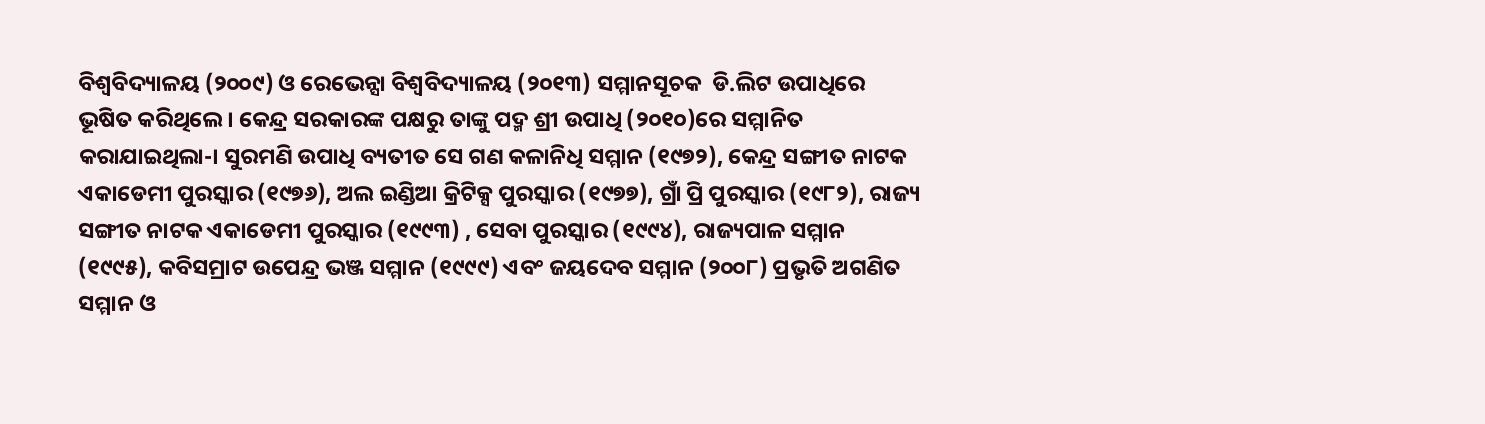ବିଶ୍ୱବିଦ୍ୟାଳୟ (୨୦୦୯) ଓ ରେଭେନ୍ସା ବିଶ୍ୱବିଦ୍ୟାଳୟ (୨୦୧୩) ସମ୍ମାନସୂଚକ  ଡି.ଲିଟ ଉପାଧିରେ ଭୂଷିତ କରିଥିଲେ । କେନ୍ଦ୍ର ସରକାରଙ୍କ ପକ୍ଷରୁ ତାଙ୍କୁ ପଦ୍ମ ଶ୍ରୀ ଉପାଧି (୨୦୧୦)ରେ ସମ୍ମାନିତ କରାଯାଇଥିଲା-। ସୁରମଣି ଉପାଧି ବ୍ୟତୀତ ସେ ଗଣ କଳାନିଧି ସମ୍ମାନ (୧୯୭୨), କେନ୍ଦ୍ର ସଙ୍ଗୀତ ନାଟକ ଏକାଡେମୀ ପୁରସ୍କାର (୧୯୭୬), ଅଲ ଇଣ୍ଡିଆ କ୍ରିଟିକ୍ସ ପୁରସ୍କାର (୧୯୭୭), ଗ୍ରାଁ ପ୍ରି ପୁରସ୍କାର (୧୯୮୨), ରାଜ୍ୟ ସଙ୍ଗୀତ ନାଟକ ଏକାଡେମୀ ପୁରସ୍କାର (୧୯୯୩) , ସେବା ପୁରସ୍କାର (୧୯୯୪), ରାଜ୍ୟପାଳ ସମ୍ମାନ (୧୯୯୫), କବିସମ୍ରାଟ ଉପେନ୍ଦ୍ର ଭଞ୍ଜ ସମ୍ମାନ (୧୯୯୯) ଏବଂ ଜୟଦେବ ସମ୍ମାନ (୨୦୦୮) ପ୍ରଭୃତି ଅଗଣିତ ସମ୍ମାନ ଓ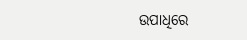ଉପାଧିରେ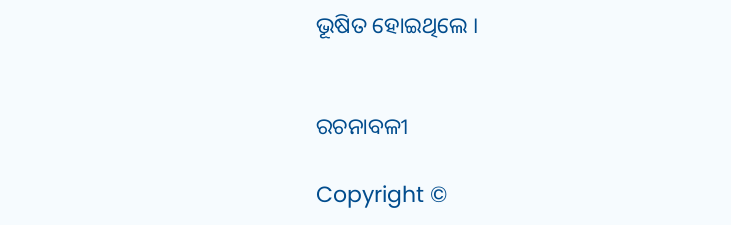ଭୂଷିତ ହୋଇଥିଲେ ।


ରଚନାବଳୀ

Copyright ©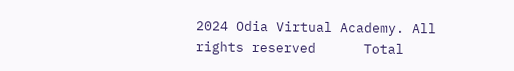2024 Odia Virtual Academy. All rights reserved      Total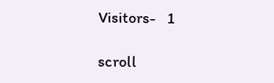Visitors-   1

scroll